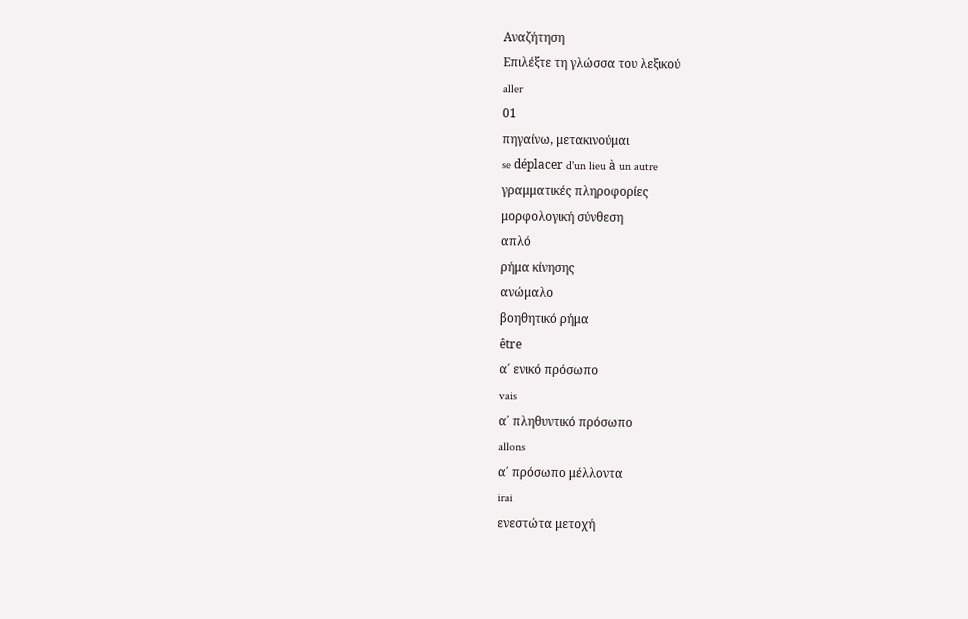Αναζήτηση
Επιλέξτε τη γλώσσα του λεξικού
aller
01
πηγαίνω, μετακινούμαι
se déplacer d'un lieu à un autre
γραμματικές πληροφορίες
μορφολογική σύνθεση
απλό
ρήμα κίνησης
ανώμαλο
βοηθητικό ρήμα
être
α΄ ενικό πρόσωπο
vais
α΄ πληθυντικό πρόσωπο
allons
α΄ πρόσωπο μέλλοντα
irai
ενεστώτα μετοχή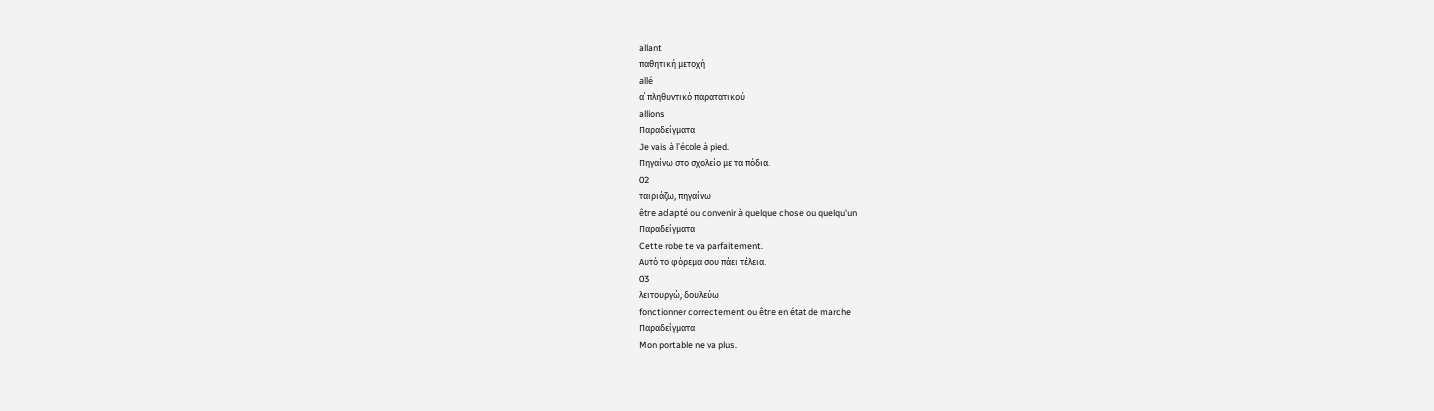allant
παθητική μετοχή
allé
α΄ πληθυντικό παρατατικού
allions
Παραδείγματα
Je vais à l'école à pied.
Πηγαίνω στο σχολείο με τα πόδια.
02
ταιριάζω, πηγαίνω
être adapté ou convenir à quelque chose ou quelqu'un
Παραδείγματα
Cette robe te va parfaitement.
Αυτό το φόρεμα σου πάει τέλεια.
03
λειτουργώ, δουλεύω
fonctionner correctement ou être en état de marche
Παραδείγματα
Mon portable ne va plus.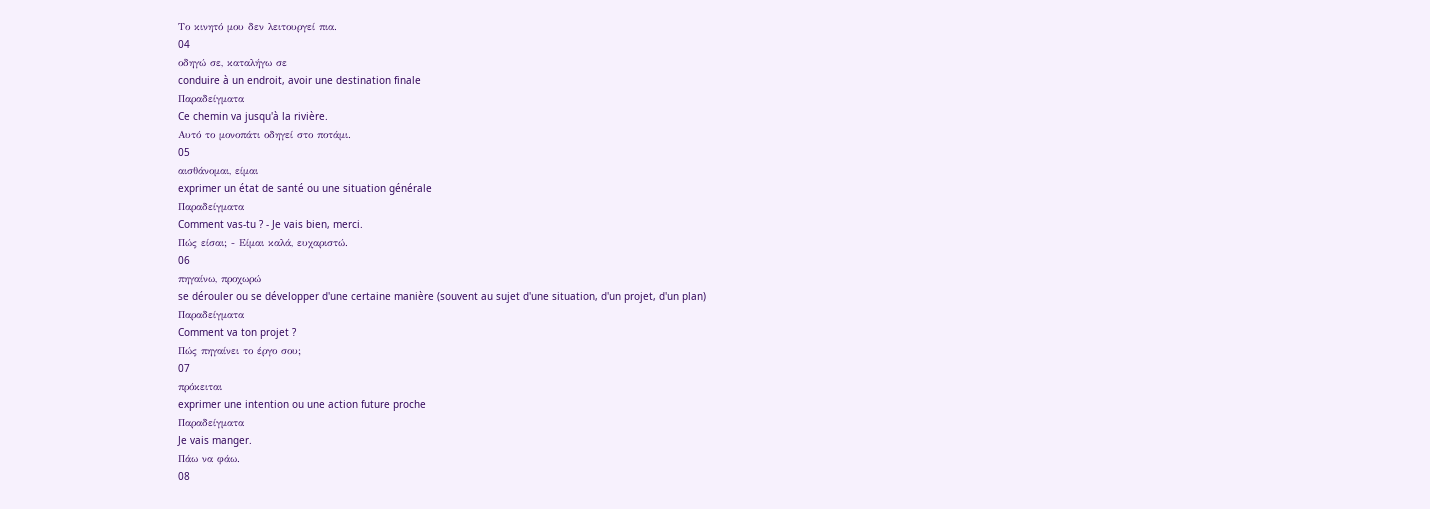Το κινητό μου δεν λειτουργεί πια.
04
οδηγώ σε, καταλήγω σε
conduire à un endroit, avoir une destination finale
Παραδείγματα
Ce chemin va jusqu'à la rivière.
Αυτό το μονοπάτι οδηγεί στο ποτάμι.
05
αισθάνομαι, είμαι
exprimer un état de santé ou une situation générale
Παραδείγματα
Comment vas-tu ? - Je vais bien, merci.
Πώς είσαι; - Είμαι καλά, ευχαριστώ.
06
πηγαίνω, προχωρώ
se dérouler ou se développer d'une certaine manière (souvent au sujet d'une situation, d'un projet, d'un plan)
Παραδείγματα
Comment va ton projet ?
Πώς πηγαίνει το έργο σου;
07
πρόκειται
exprimer une intention ou une action future proche
Παραδείγματα
Je vais manger.
Πάω να φάω.
08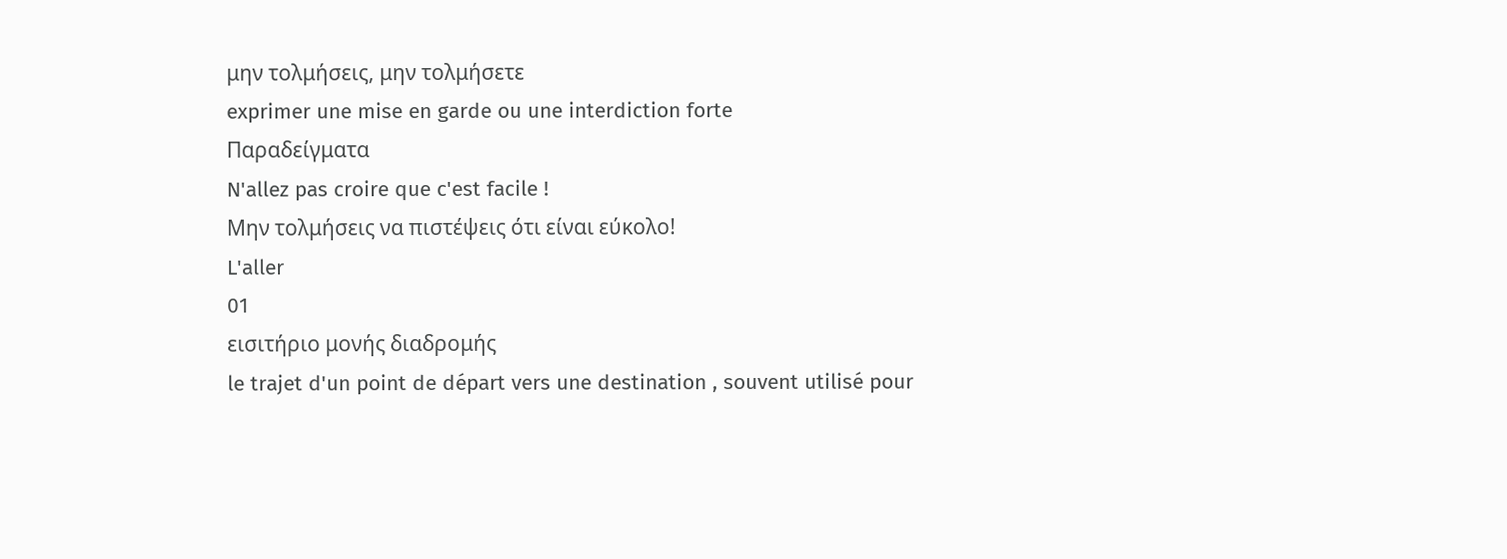μην τολμήσεις, μην τολμήσετε
exprimer une mise en garde ou une interdiction forte
Παραδείγματα
N'allez pas croire que c'est facile !
Μην τολμήσεις να πιστέψεις ότι είναι εύκολο!
L'aller
01
εισιτήριο μονής διαδρομής
le trajet d'un point de départ vers une destination , souvent utilisé pour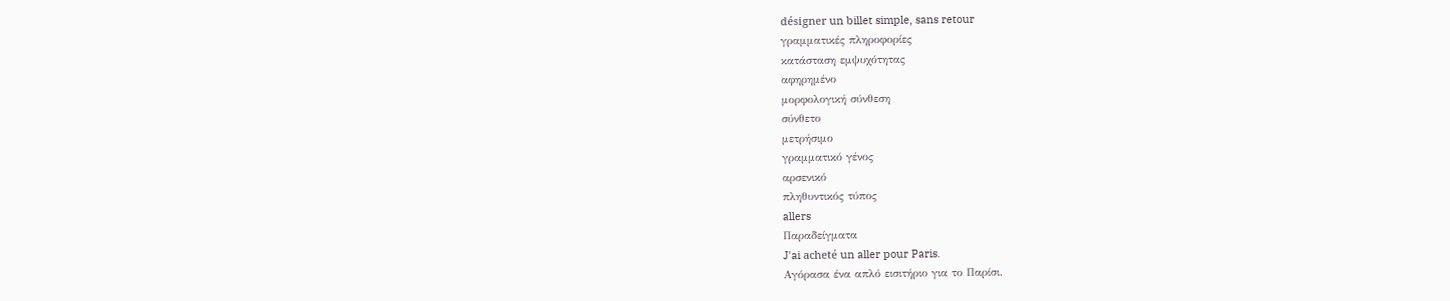désigner un billet simple, sans retour
γραμματικές πληροφορίες
κατάσταση εμψυχότητας
αφηρημένο
μορφολογική σύνθεση
σύνθετο
μετρήσιμο
γραμματικό γένος
αρσενικό
πληθυντικός τύπος
allers
Παραδείγματα
J'ai acheté un aller pour Paris.
Αγόρασα ένα απλό εισιτήριο για το Παρίσι.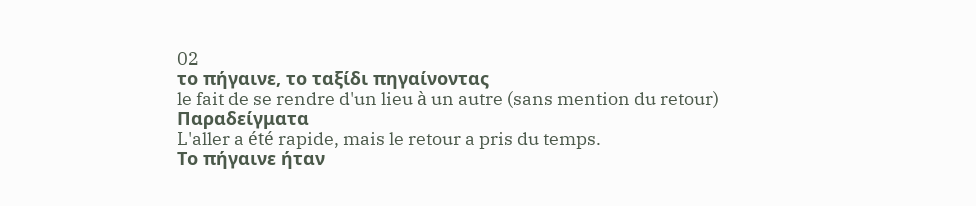02
το πήγαινε, το ταξίδι πηγαίνοντας
le fait de se rendre d'un lieu à un autre (sans mention du retour)
Παραδείγματα
L'aller a été rapide, mais le retour a pris du temps.
Το πήγαινε ήταν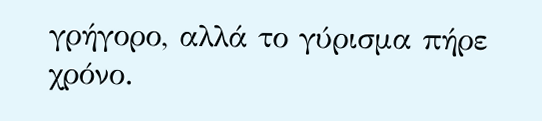γρήγορο, αλλά το γύρισμα πήρε χρόνο.